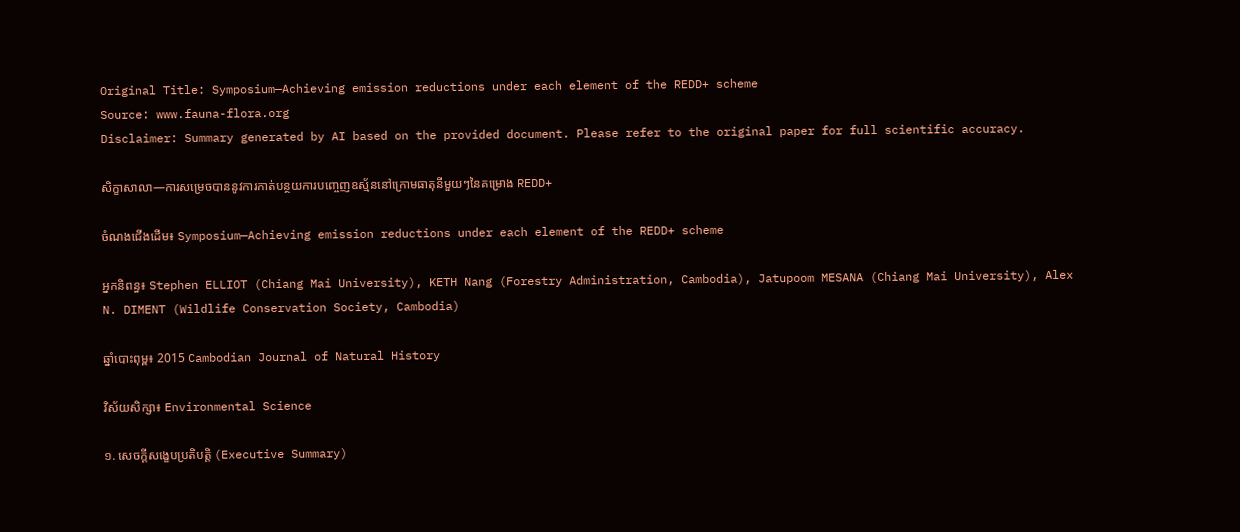Original Title: Symposium—Achieving emission reductions under each element of the REDD+ scheme
Source: www.fauna-flora.org
Disclaimer: Summary generated by AI based on the provided document. Please refer to the original paper for full scientific accuracy.

សិក្ខាសាលា—ការសម្រេចបាននូវការកាត់បន្ថយការបញ្ចេញឧស្ម័ននៅក្រោមធាតុនីមួយៗនៃគម្រោង REDD+

ចំណងជើងដើម៖ Symposium—Achieving emission reductions under each element of the REDD+ scheme

អ្នកនិពន្ធ៖ Stephen ELLIOT (Chiang Mai University), KETH Nang (Forestry Administration, Cambodia), Jatupoom MESANA (Chiang Mai University), Alex N. DIMENT (Wildlife Conservation Society, Cambodia)

ឆ្នាំបោះពុម្ព៖ 2015 Cambodian Journal of Natural History

វិស័យសិក្សា៖ Environmental Science

១. សេចក្តីសង្ខេបប្រតិបត្តិ (Executive Summary)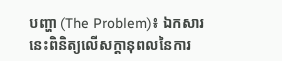បញ្ហា (The Problem)៖ ឯកសារនេះពិនិត្យលើសក្តានុពលនៃការ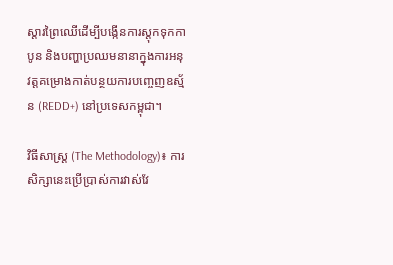ស្តារព្រៃឈើដើម្បីបង្កើនការស្តុកទុកកាបូន និងបញ្ហាប្រឈមនានាក្នុងការអនុវត្តគម្រោងកាត់បន្ថយការបញ្ចេញឧស្ម័ន (REDD+) នៅប្រទេសកម្ពុជា។

វិធីសាស្ត្រ (The Methodology)៖ ការសិក្សានេះប្រើប្រាស់ការវាស់វែ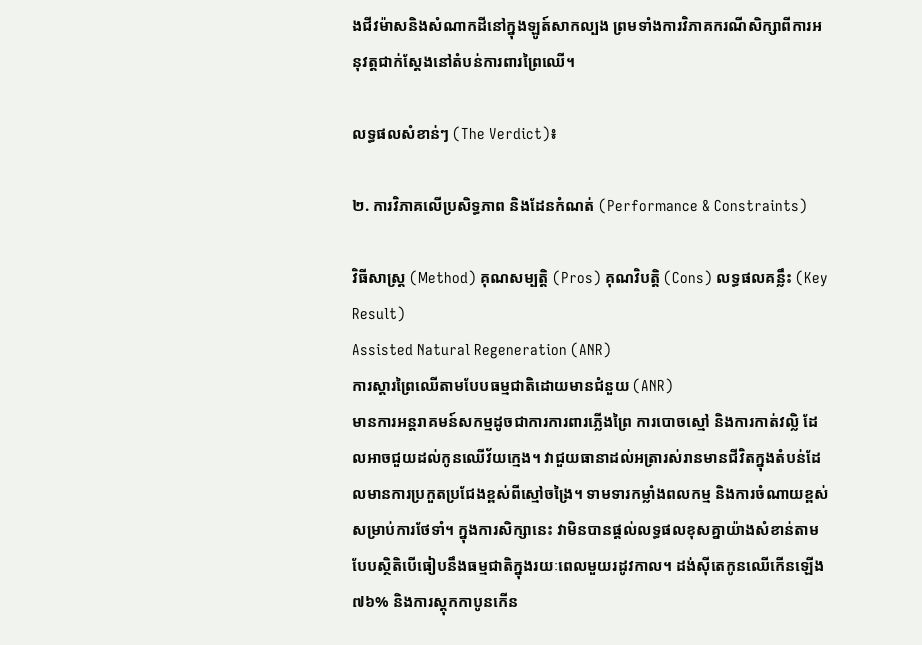ងជីវម៉ាសនិងសំណាកដីនៅក្នុងឡូត៍សាកល្បង ព្រមទាំងការវិភាគករណីសិក្សាពីការអនុវត្តជាក់ស្តែងនៅតំបន់ការពារព្រៃឈើ។

លទ្ធផលសំខាន់ៗ (The Verdict)៖

២. ការវិភាគលើប្រសិទ្ធភាព និងដែនកំណត់ (Performance & Constraints)

វិធីសាស្ត្រ (Method) គុណសម្បត្តិ (Pros) គុណវិបត្តិ (Cons) លទ្ធផលគន្លឹះ (Key Result)
Assisted Natural Regeneration (ANR)
ការស្តារព្រៃឈើតាមបែបធម្មជាតិដោយមានជំនួយ (ANR)
មានការអន្តរាគមន៍សកម្មដូចជាការការពារភ្លើងព្រៃ ការបោចស្មៅ និងការកាត់វល្លិ ដែលអាចជួយដល់កូនឈើវ័យក្មេង។ វាជួយធានាដល់អត្រារស់រានមានជីវិតក្នុងតំបន់ដែលមានការប្រកួតប្រជែងខ្ពស់ពីស្មៅចង្រៃ។ ទាមទារកម្លាំងពលកម្ម និងការចំណាយខ្ពស់សម្រាប់ការថែទាំ។ ក្នុងការសិក្សានេះ វាមិនបានផ្តល់លទ្ធផលខុសគ្នាយ៉ាងសំខាន់តាមបែបស្ថិតិបើធៀបនឹងធម្មជាតិក្នុងរយៈពេលមួយរដូវកាល។ ដង់ស៊ីតេកូនឈើកើនឡើង ៧៦% និងការស្តុកកាបូនកើន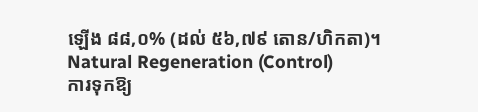ឡើង ៨៨,០% (ដល់ ៥៦,៧៩ តោន/ហិកតា)។
Natural Regeneration (Control)
ការទុកឱ្យ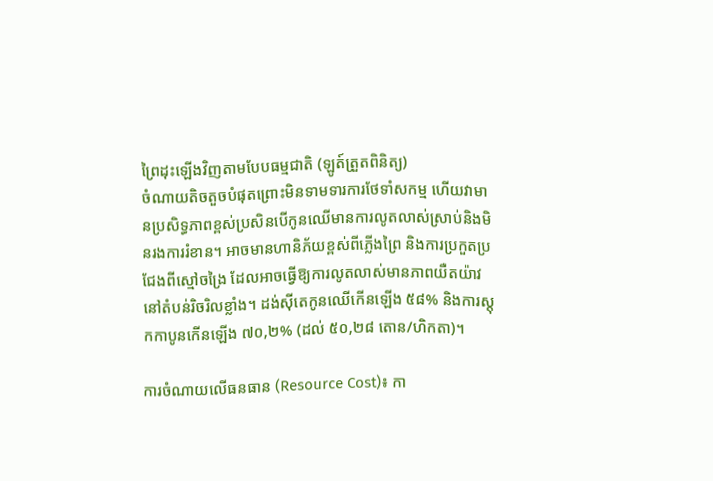ព្រៃដុះឡើងវិញតាមបែបធម្មជាតិ (ឡូត៍ត្រួតពិនិត្យ)
ចំណាយតិចតួចបំផុតព្រោះមិនទាមទារការថែទាំសកម្ម ហើយវាមានប្រសិទ្ធភាពខ្ពស់ប្រសិនបើកូនឈើមានការលូតលាស់ស្រាប់និងមិនរងការរំខាន។ អាចមានហានិភ័យខ្ពស់ពីភ្លើងព្រៃ និងការប្រកួតប្រជែងពីស្មៅចង្រៃ ដែលអាចធ្វើឱ្យការលូតលាស់មានភាពយឺតយ៉ាវនៅតំបន់រិចរិលខ្លាំង។ ដង់ស៊ីតេកូនឈើកើនឡើង ៥៨% និងការស្តុកកាបូនកើនឡើង ៧០,២% (ដល់ ៥០,២៨ តោន/ហិកតា)។

ការចំណាយលើធនធាន (Resource Cost)៖ កា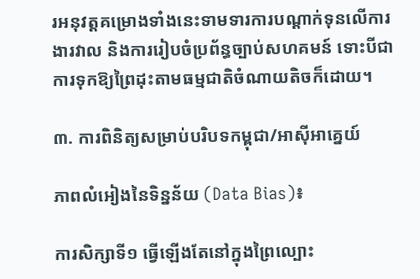រអនុវត្តគម្រោងទាំងនេះទាមទារការបណ្តាក់ទុនលើការងារវាល និងការរៀបចំប្រព័ន្ធច្បាប់សហគមន៍ ទោះបីជាការទុកឱ្យព្រៃដុះតាមធម្មជាតិចំណាយតិចក៏ដោយ។

៣. ការពិនិត្យសម្រាប់បរិបទកម្ពុជា/អាស៊ីអាគ្នេយ៍

ភាពលំអៀងនៃទិន្នន័យ (Data Bias)៖

ការសិក្សាទី១ ធ្វើឡើងតែនៅក្នុងព្រៃល្បោះ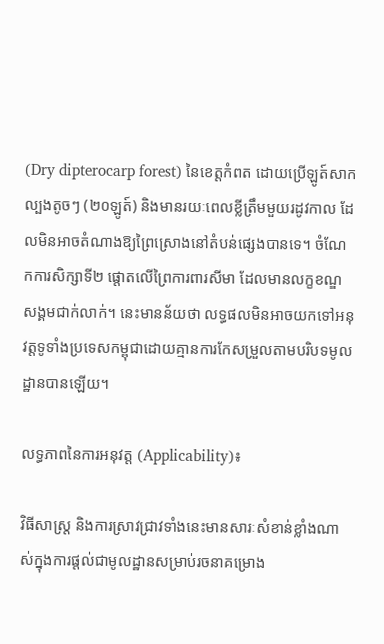(Dry dipterocarp forest) នៃខេត្តកំពត ដោយប្រើឡូត៍សាកល្បងតូចៗ (២០ឡូត៍) និងមានរយៈពេលខ្លីត្រឹមមួយរដូវកាល ដែលមិនអាចតំណាងឱ្យព្រៃស្រោងនៅតំបន់ផ្សេងបានទេ។ ចំណែកការសិក្សាទី២ ផ្តោតលើព្រៃការពារសីមា ដែលមានលក្ខខណ្ឌសង្គមជាក់លាក់។ នេះមានន័យថា លទ្ធផលមិនអាចយកទៅអនុវត្តទូទាំងប្រទេសកម្ពុជាដោយគ្មានការកែសម្រួលតាមបរិបទមូលដ្ឋានបានឡើយ។

លទ្ធភាពនៃការអនុវត្ត (Applicability)៖

វិធីសាស្ត្រ និងការស្រាវជ្រាវទាំងនេះមានសារៈសំខាន់ខ្លាំងណាស់ក្នុងការផ្តល់ជាមូលដ្ឋានសម្រាប់រចនាគម្រោង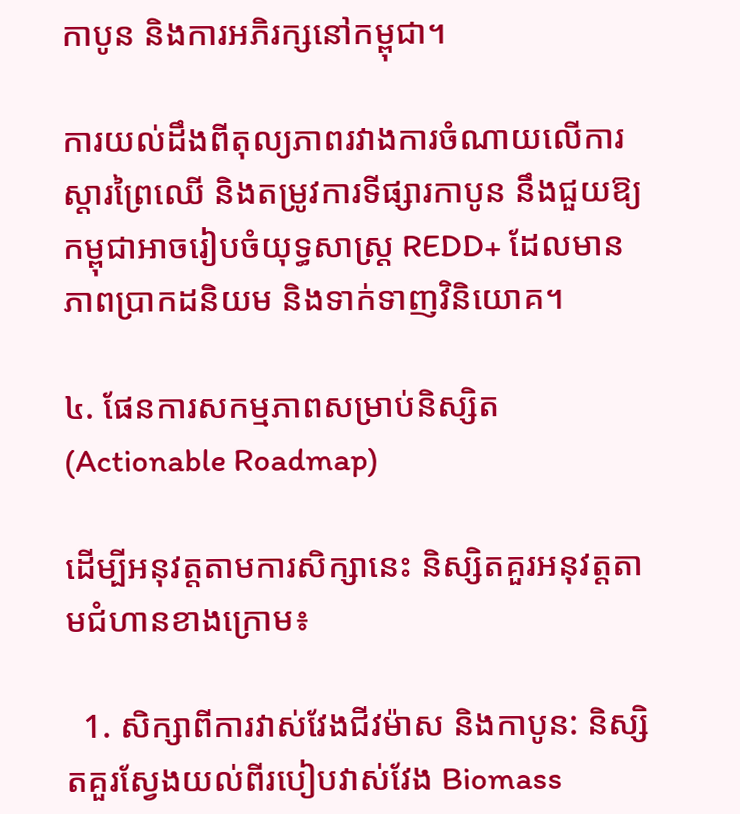កាបូន និងការអភិរក្សនៅកម្ពុជា។

ការយល់ដឹងពីតុល្យភាពរវាងការចំណាយលើការស្តារព្រៃឈើ និងតម្រូវការទីផ្សារកាបូន នឹងជួយឱ្យកម្ពុជាអាចរៀបចំយុទ្ធសាស្ត្រ REDD+ ដែលមានភាពប្រាកដនិយម និងទាក់ទាញវិនិយោគ។

៤. ផែនការសកម្មភាពសម្រាប់និស្សិត (Actionable Roadmap)

ដើម្បីអនុវត្តតាមការសិក្សានេះ និស្សិតគួរអនុវត្តតាមជំហានខាងក្រោម៖

  1. សិក្សាពីការវាស់វែងជីវម៉ាស និងកាបូន: និស្សិតគួរស្វែងយល់ពីរបៀបវាស់វែង Biomass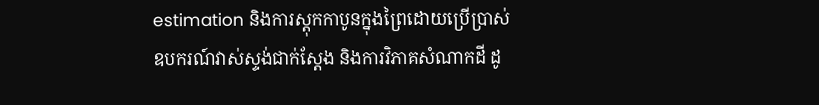estimation និងការស្តុកកាបូនក្នុងព្រៃដោយប្រើប្រាស់ឧបករណ៍វាស់ស្ទង់ជាក់ស្តែង និងការវិភាគសំណាកដី ដូ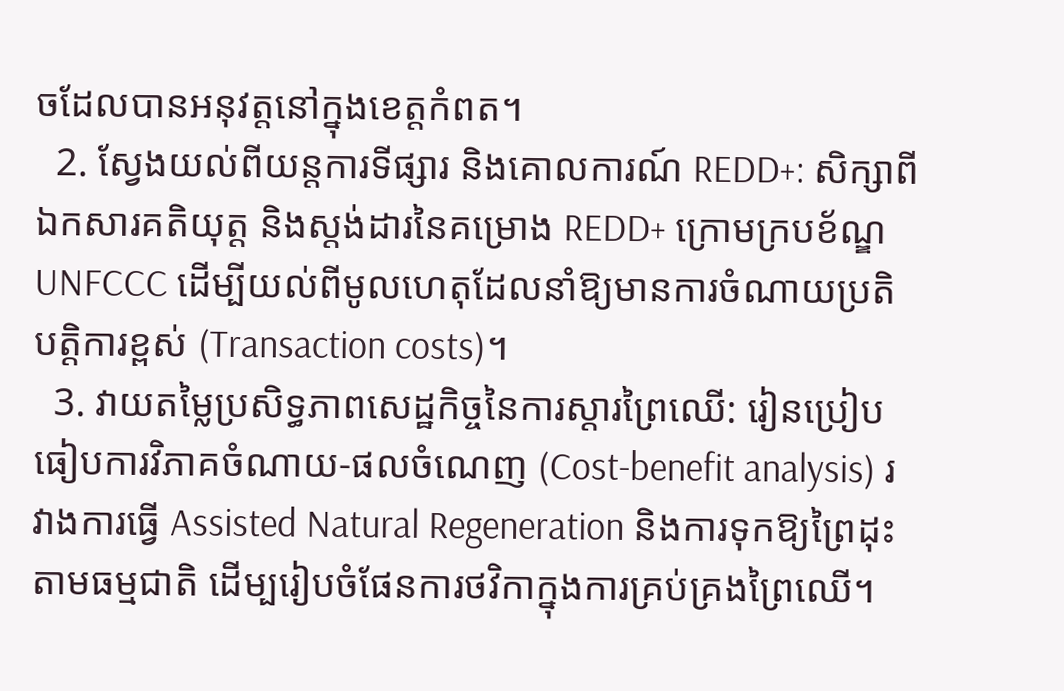ចដែលបានអនុវត្តនៅក្នុងខេត្តកំពត។
  2. ស្វែងយល់ពីយន្តការទីផ្សារ និងគោលការណ៍ REDD+: សិក្សាពីឯកសារគតិយុត្ត និងស្តង់ដារនៃគម្រោង REDD+ ក្រោមក្របខ័ណ្ឌ UNFCCC ដើម្បីយល់ពីមូលហេតុដែលនាំឱ្យមានការចំណាយប្រតិបត្តិការខ្ពស់ (Transaction costs)។
  3. វាយតម្លៃប្រសិទ្ធភាពសេដ្ឋកិច្ចនៃការស្តារព្រៃឈើ: រៀនប្រៀបធៀបការវិភាគចំណាយ-ផលចំណេញ (Cost-benefit analysis) រវាងការធ្វើ Assisted Natural Regeneration និងការទុកឱ្យព្រៃដុះតាមធម្មជាតិ ដើម្បរៀបចំផែនការថវិកាក្នុងការគ្រប់គ្រងព្រៃឈើ។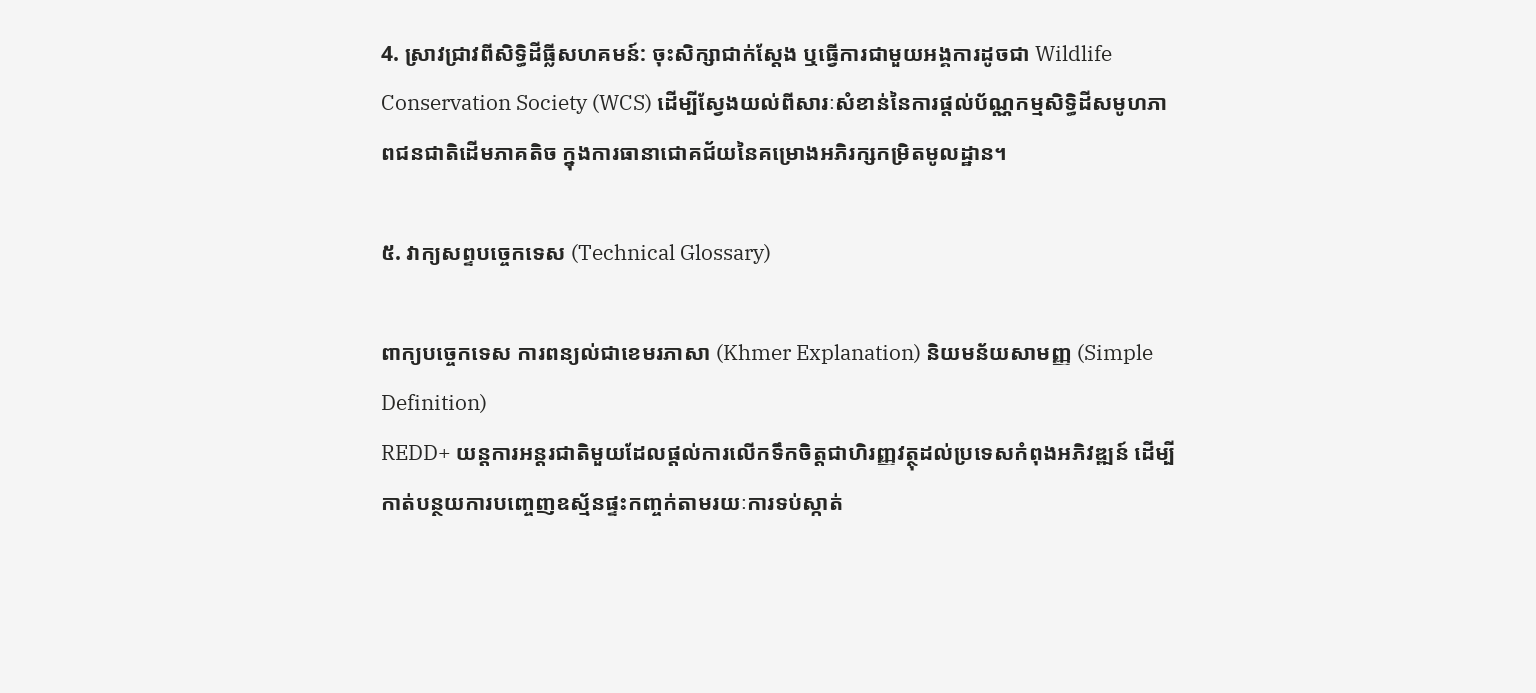4. ស្រាវជ្រាវពីសិទ្ធិដីធ្លីសហគមន៍: ចុះសិក្សាជាក់ស្តែង ឬធ្វើការជាមួយអង្គការដូចជា Wildlife Conservation Society (WCS) ដើម្បីស្វែងយល់ពីសារៈសំខាន់នៃការផ្តល់ប័ណ្ណកម្មសិទ្ធិដីសមូហភាពជនជាតិដើមភាគតិច ក្នុងការធានាជោគជ័យនៃគម្រោងអភិរក្សកម្រិតមូលដ្ឋាន។

៥. វាក្យសព្ទបច្ចេកទេស (Technical Glossary)

ពាក្យបច្ចេកទេស ការពន្យល់ជាខេមរភាសា (Khmer Explanation) និយមន័យសាមញ្ញ (Simple Definition)
REDD+ យន្តការអន្តរជាតិមួយដែលផ្តល់ការលើកទឹកចិត្តជាហិរញ្ញវត្ថុដល់ប្រទេសកំពុងអភិវឌ្ឍន៍ ដើម្បីកាត់បន្ថយការបញ្ចេញឧស្ម័នផ្ទះកញ្ចក់តាមរយៈការទប់ស្កាត់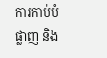ការកាប់បំផ្លាញ និង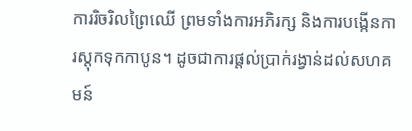ការរិចរិលព្រៃឈើ ព្រមទាំងការអភិរក្ស និងការបង្កើនការស្តុកទុកកាបូន។ ដូចជាការផ្តល់ប្រាក់រង្វាន់ដល់សហគមន៍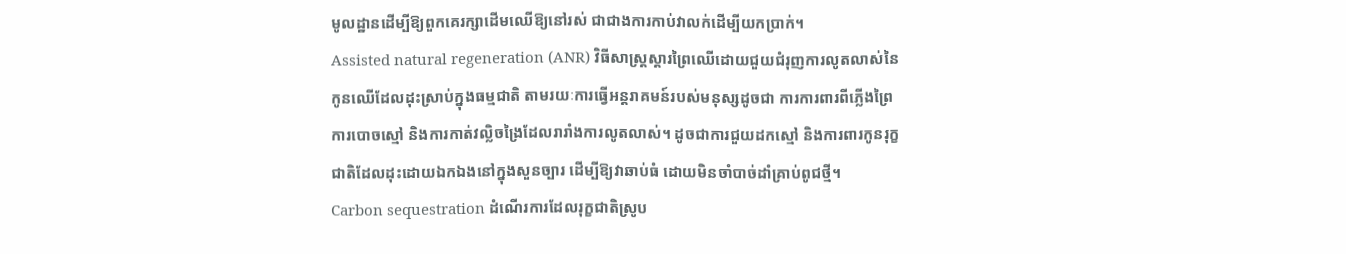មូលដ្ឋានដើម្បីឱ្យពួកគេរក្សាដើមឈើឱ្យនៅរស់ ជាជាងការកាប់វាលក់ដើម្បីយកប្រាក់។
Assisted natural regeneration (ANR) វិធីសាស្ត្រស្តារព្រៃឈើដោយជួយជំរុញការលូតលាស់នៃកូនឈើដែលដុះស្រាប់ក្នុងធម្មជាតិ តាមរយៈការធ្វើអន្តរាគមន៍របស់មនុស្សដូចជា ការការពារពីភ្លើងព្រៃ ការបោចស្មៅ និងការកាត់វល្លិចង្រៃដែលរារាំងការលូតលាស់។ ដូចជាការជួយដកស្មៅ និងការពារកូនរុក្ខជាតិដែលដុះដោយឯកឯងនៅក្នុងសួនច្បារ ដើម្បីឱ្យវាឆាប់ធំ ដោយមិនចាំបាច់ដាំគ្រាប់ពូជថ្មី។
Carbon sequestration ដំណើរការដែលរុក្ខជាតិស្រូប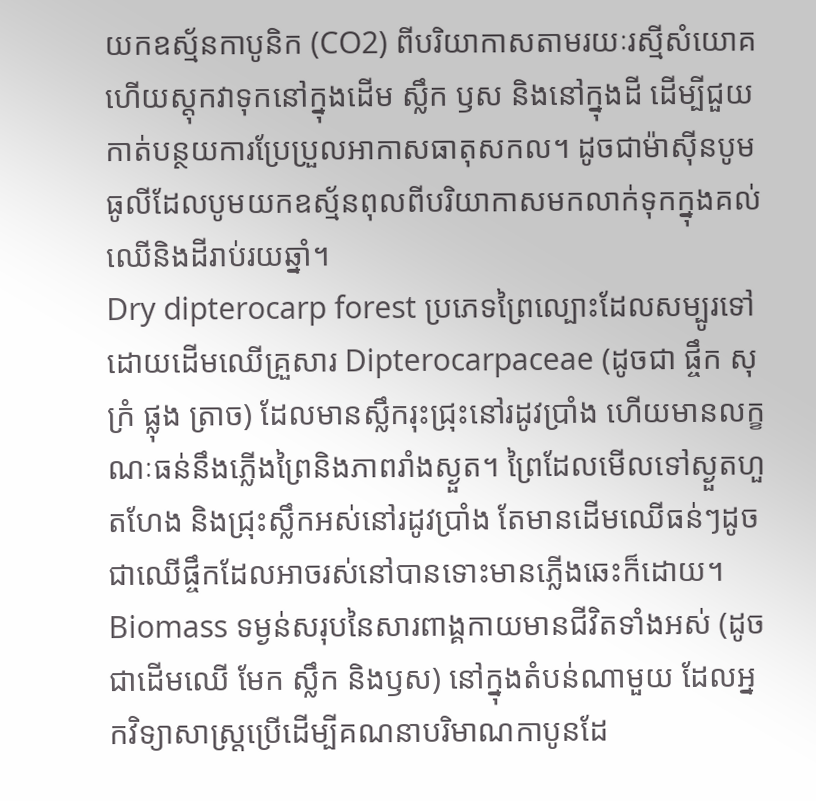យកឧស្ម័នកាបូនិក (CO2) ពីបរិយាកាសតាមរយៈរស្មីសំយោគ ហើយស្តុកវាទុកនៅក្នុងដើម ស្លឹក ឫស និងនៅក្នុងដី ដើម្បីជួយកាត់បន្ថយការប្រែប្រួលអាកាសធាតុសកល។ ដូចជាម៉ាស៊ីនបូមធូលីដែលបូមយកឧស្ម័នពុលពីបរិយាកាសមកលាក់ទុកក្នុងគល់ឈើនិងដីរាប់រយឆ្នាំ។
Dry dipterocarp forest ប្រភេទព្រៃល្បោះដែលសម្បូរទៅដោយដើមឈើគ្រួសារ Dipterocarpaceae (ដូចជា ផ្ចឹក សុក្រំ ផ្លុង ត្រាច) ដែលមានស្លឹករុះជ្រុះនៅរដូវប្រាំង ហើយមានលក្ខណៈធន់នឹងភ្លើងព្រៃនិងភាពរាំងស្ងួត។ ព្រៃដែលមើលទៅស្ងួតហួតហែង និងជ្រុះស្លឹកអស់នៅរដូវប្រាំង តែមានដើមឈើធន់ៗដូចជាឈើផ្ចឹកដែលអាចរស់នៅបានទោះមានភ្លើងឆេះក៏ដោយ។
Biomass ទម្ងន់សរុបនៃសារពាង្គកាយមានជីវិតទាំងអស់ (ដូចជាដើមឈើ មែក ស្លឹក និងឫស) នៅក្នុងតំបន់ណាមួយ ដែលអ្នកវិទ្យាសាស្ត្រប្រើដើម្បីគណនាបរិមាណកាបូនដែ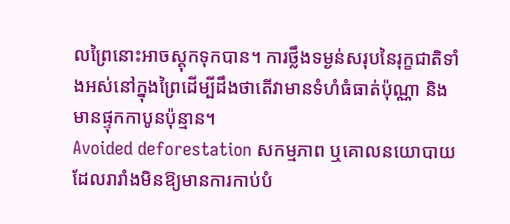លព្រៃនោះអាចស្តុកទុកបាន។ ការថ្លឹងទម្ងន់សរុបនៃរុក្ខជាតិទាំងអស់នៅក្នុងព្រៃដើម្បីដឹងថាតើវាមានទំហំធំធាត់ប៉ុណ្ណា និងមានផ្ទុកកាបូនប៉ុន្មាន។
Avoided deforestation សកម្មភាព ឬគោលនយោបាយដែលរារាំងមិនឱ្យមានការកាប់បំ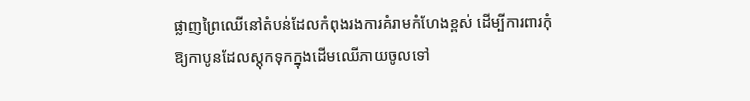ផ្លាញព្រៃឈើនៅតំបន់ដែលកំពុងរងការគំរាមកំហែងខ្ពស់ ដើម្បីការពារកុំឱ្យកាបូនដែលស្តុកទុកក្នុងដើមឈើភាយចូលទៅ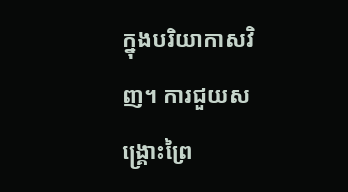ក្នុងបរិយាកាសវិញ។ ការជួយសង្គ្រោះព្រៃ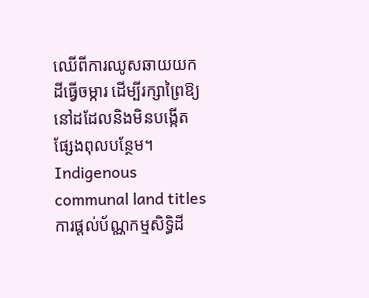ឈើពីការឈូសឆាយយកដីធ្វើចម្ការ ដើម្បីរក្សាព្រៃឱ្យនៅដដែលនិងមិនបង្កើតផ្សែងពុលបន្ថែម។
Indigenous communal land titles ការផ្តល់ប័ណ្ណកម្មសិទ្ធិដី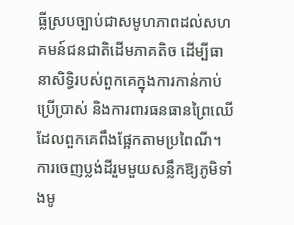ធ្លីស្របច្បាប់ជាសមូហភាពដល់សហគមន៍ជនជាតិដើមភាគតិច ដើម្បីធានាសិទ្ធិរបស់ពួកគេក្នុងការកាន់កាប់ ប្រើប្រាស់ និងការពារធនធានព្រៃឈើដែលពួកគេពឹងផ្អែកតាមប្រពៃណី។ ការចេញប្លង់ដីរួមមួយសន្លឹកឱ្យភូមិទាំងមូ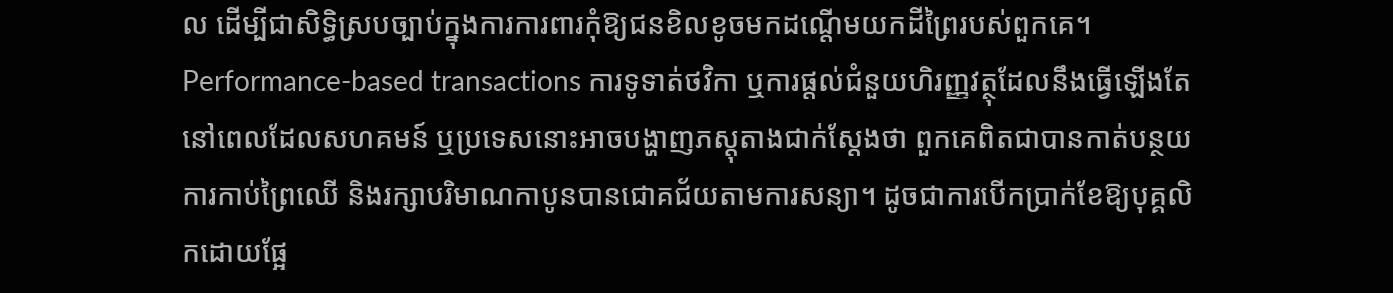ល ដើម្បីជាសិទ្ធិស្របច្បាប់ក្នុងការការពារកុំឱ្យជនខិលខូចមកដណ្តើមយកដីព្រៃរបស់ពួកគេ។
Performance-based transactions ការទូទាត់ថវិកា ឬការផ្តល់ជំនួយហិរញ្ញវត្ថុដែលនឹងធ្វើឡើងតែនៅពេលដែលសហគមន៍ ឬប្រទេសនោះអាចបង្ហាញភស្តុតាងជាក់ស្តែងថា ពួកគេពិតជាបានកាត់បន្ថយការកាប់ព្រៃឈើ និងរក្សាបរិមាណកាបូនបានជោគជ័យតាមការសន្យា។ ដូចជាការបើកប្រាក់ខែឱ្យបុគ្គលិកដោយផ្អែ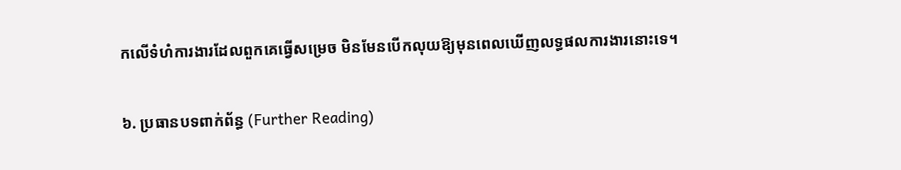កលើទំហំការងារដែលពួកគេធ្វើសម្រេច មិនមែនបើកលុយឱ្យមុនពេលឃើញលទ្ធផលការងារនោះទេ។

៦. ប្រធានបទពាក់ព័ន្ធ (Further Reading)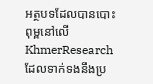អត្ថបទដែលបានបោះពុម្ពនៅលើ KhmerResearch ដែលទាក់ទងនឹងប្រ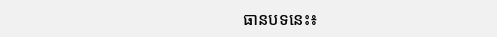ធានបទនេះ៖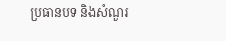ប្រធានបទ និងសំណួរ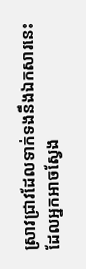ស្រាវជ្រាវដែលទាក់ទងនឹងឯកសារនេះ ដែលអ្នកអាចស្វែង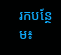រកបន្ថែម៖